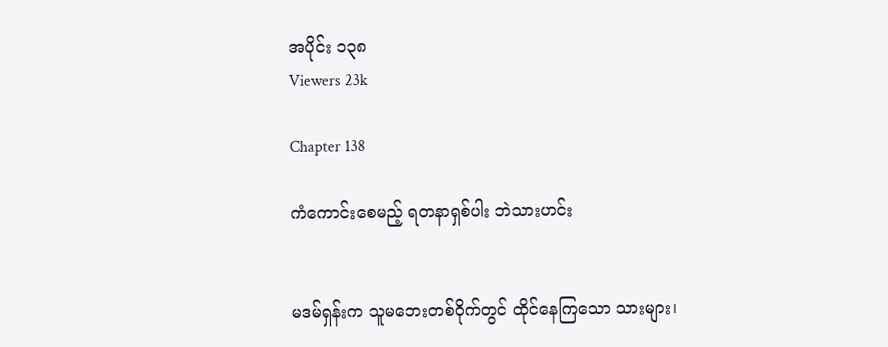အပိုင်း ၁၃၈
Viewers 23k

Chapter 138

ကံကောင်းစေမည့် ရတနာရှစ်ပါး ဘဲသားဟင်း


မဒမ်ရှန်းက သူမဘေးတစ်ဝိုက်တွင် ထိုင်နေကြသော သားများ၊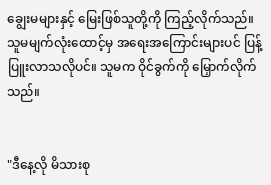ချွေးမများနှင့် မြေးဖြစ်သူတို့ကို ကြည့်လိုက်သည်။ သူမမျက်လုံးထောင့်မှ အရေးအကြောင်းများပင် ပြန့်ပြူးလာသလိုပင်။ သူမက ဝိုင်ခွက်ကို မြှောက်လိုက်သည်။


"ဒီနေ့လို မိသားစု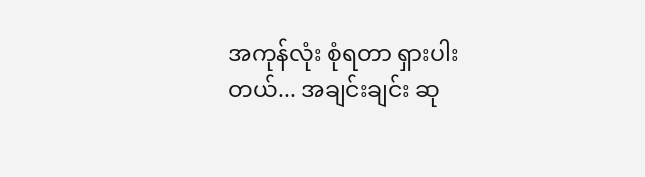အကုန်လုံး စုံရတာ ရှားပါးတယ်... အချင်းချင်း ဆု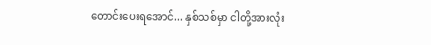တောင်းပေးရအောင်... နှစ်သစ်မှာ ငါတို့အားလုံး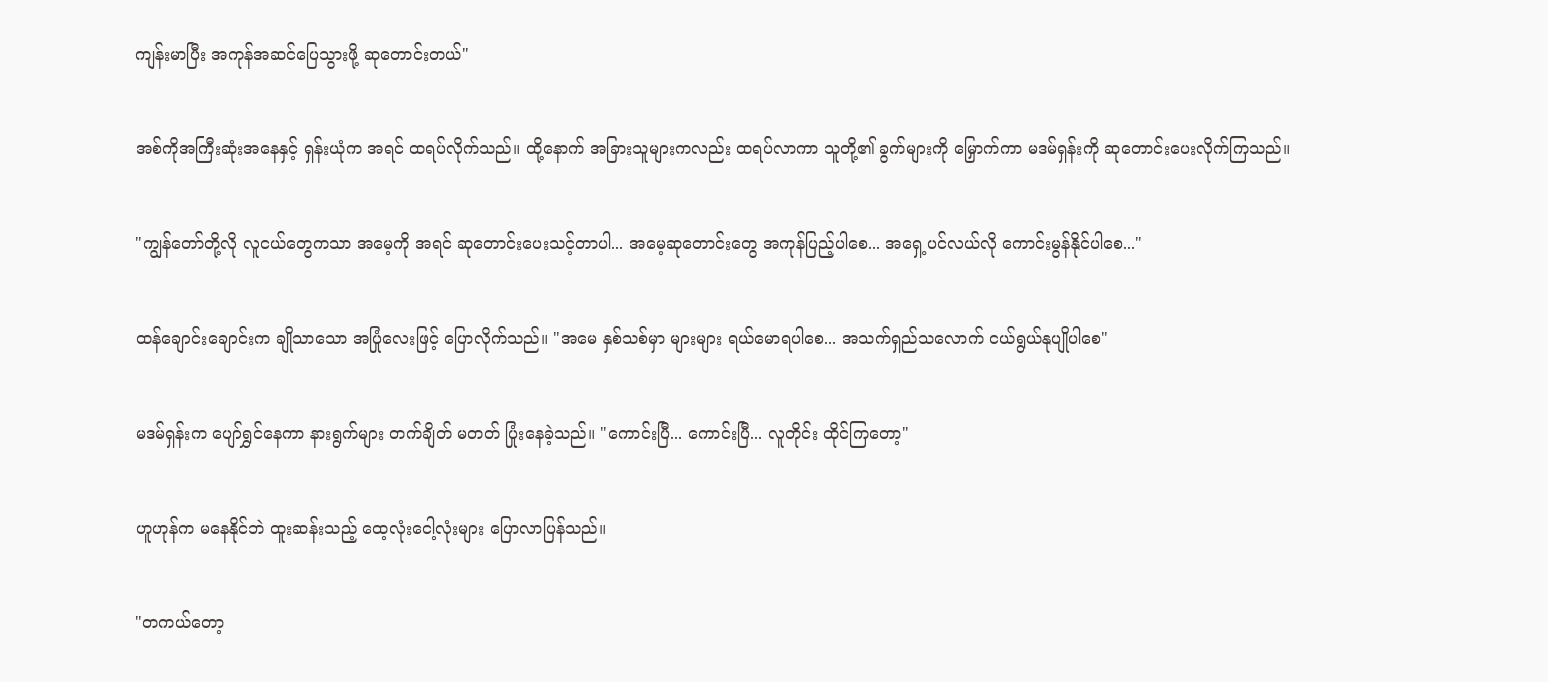ကျန်းမာပြီး အကုန်အဆင်ပြေသွားဖို့ ဆုတောင်းတယ်"


အစ်ကိုအကြီးဆုံးအနေနှင့် ရှန်းယုံက အရင် ထရပ်လိုက်သည်။ ထို့နောက် အခြားသူများကလည်း ထရပ်လာကာ သူတို့၏ ခွက်များကို မြှောက်ကာ မဒမ်ရှန်းကို ဆုတောင်းပေးလိုက်ကြသည်။


"ကျွန်တော်တို့လို လူငယ်တွေကသာ အမေ့ကို အရင် ဆုတောင်းပေးသင့်တာပါ... အမေ့ဆုတောင်းတွေ အကုန်ပြည့်ပါစေ... အရှေ့ပင်လယ်လို ကောင်းမွန်နိုင်ပါစေ..."


ထန်ချောင်းချောင်းက ချိုသာသော အပြုံလေးဖြင့် ပြောလိုက်သည်။ "အမေ နှစ်သစ်မှာ များများ ရယ်မောရပါစေ... အသက်ရှည်သလောက် ငယ်ရွယ်နုပျိုပါစေ"


မဒမ်ရှန်းက ပျော်ရွှင်နေကာ နားရွက်များ တက်ချိတ် မတတ် ပြုံးနေခဲ့သည်။ "ကောင်းပြီ... ကောင်းပြီ... လူတိုင်း ထိုင်ကြတော့"


ဟူဟုန်က မနေနိုင်ဘဲ ထူးဆန်းသည့် ထေ့လုံးငေါ့လုံးများ ပြောလာပြန်သည်။


"တကယ်တော့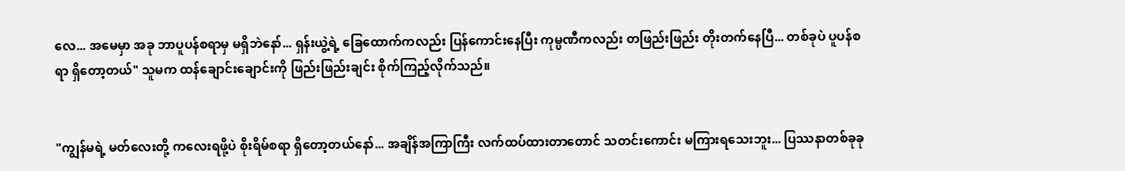လေ... အမေမှာ အခု ဘာပူပန်စရာမှ မရှိဘဲနော်... ရှန်းယွဲ့ရဲ့ ခြေထောက်ကလည်း ပြန်ကောင်းနေပြီး ကုမ္ပဏီကလည်း တဖြည်းဖြည်း တိုးတက်နေပြီ... တစ်ခုပဲ ပူပန်စရာ ရှိတော့တယ်" သူမက ထန်ချောင်းချောင်းကို ဖြည်းဖြည်းချင်း စိုက်ကြည့်လိုက်သည်။


"ကျွန်မရဲ့ မတ်လေးတို့ ကလေးရဖို့ပဲ စိုးရိမ်စရာ ရှိတော့တယ်နော်... အချိန်အကြာကြီး လက်ထပ်ထားတာတောင် သတင်းကောင်း မကြားရသေးဘူး... ပြဿနာတစ်ခုခု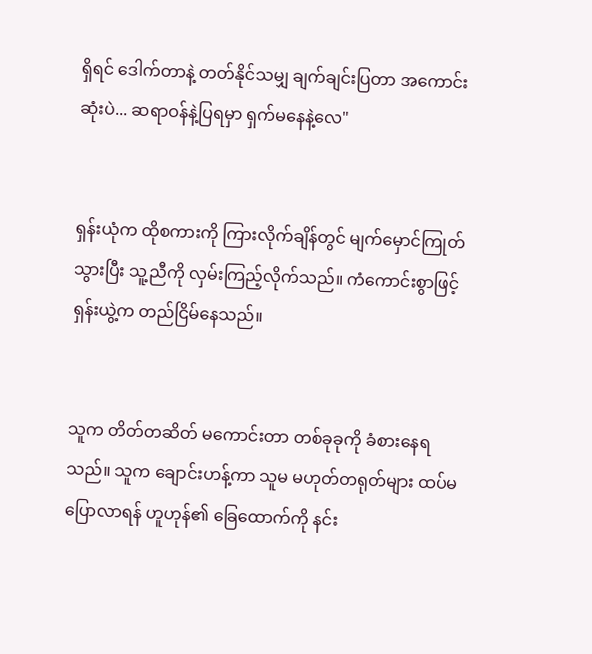ရှိရင် ဒေါက်တာနဲ့ တတ်နိုင်သမျှ ချက်ချင်းပြတာ အကောင်းဆုံးပဲ... ဆရာဝန်နဲ့ပြရမှာ ရှက်မနေနဲ့လေ"


ရှန်းယုံက ထိုစကားကို ကြားလိုက်ချိန်တွင် မျက်မှောင်ကြုတ်သွားပြီး သူ့ညီကို လှမ်းကြည့်လိုက်သည်။ ကံကောင်းစွာဖြင့် ရှန်းယွဲ့က တည်ငြိမ်နေသည်။


သူက တိတ်တဆိတ် မကောင်းတာ တစ်ခုခုကို ခံစားနေရသည်။ သူက ချောင်းဟန့်ကာ သူမ မဟုတ်တရုတ်များ ထပ်မပြောလာရန် ဟူဟုန်၏ ခြေထောက်ကို နင်း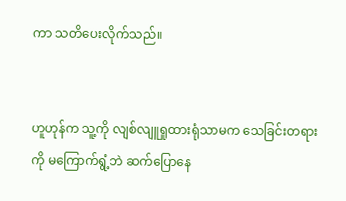ကာ သတိပေးလိုက်သည်။


ဟူဟုန်က သူ့ကို လျစ်လျူရှုထားရုံသာမက သေခြင်းတရားကို မကြောက်ရွံ့ဘဲ ဆက်ပြောနေ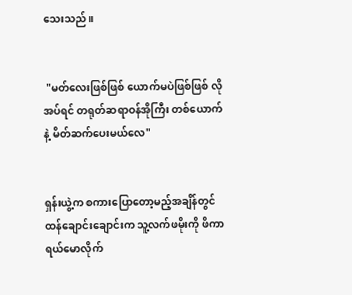သေးသည်။


 "မတ်လေးဖြစ်ဖြစ် ယောက်မပဲဖြစ်ဖြစ် လိုအပ်ရင် တရုတ်ဆရာဝန်အိုကြီး တစ်ယောက်နဲ့ မိတ်ဆက်ပေးမယ်လေ"


ရှန်းယွဲ့က စကားပြောတော့မည့်အချိန်တွင် ထန်ချောင်းချောင်းက သူ့လက်ဖမိုးကို ဖိကာ ရယ်မောလိုက်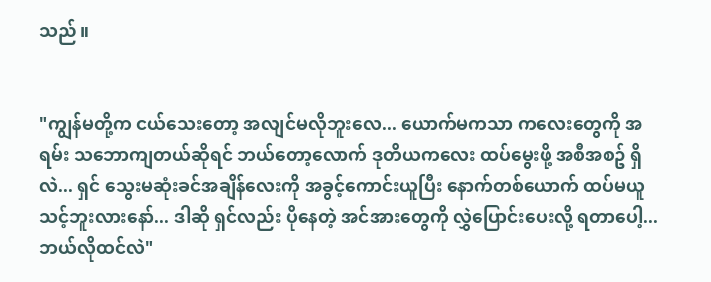သည်။


"ကျွန်မတို့က ငယ်သေးတော့ အလျင်မလိုဘူးလေ... ယောက်မကသာ ကလေးတွေကို အရမ်း သဘောကျတယ်ဆိုရင် ဘယ်တော့လောက် ဒုတိယကလေး ထပ်မွေးဖို့ အစီအစဥ် ရှိလဲ... ရှင် သွေးမဆုံးခင်အချိန်လေးကို အခွင့်ကောင်းယူပြီး နောက်တစ်ယောက် ထပ်မယူသင့်ဘူးလားနော်... ဒါဆို ရှင်လည်း ပိုနေတဲ့ အင်အားတွေကို လွှဲပြောင်းပေးလို့ ရတာပေါ့... ဘယ်လိုထင်လဲ"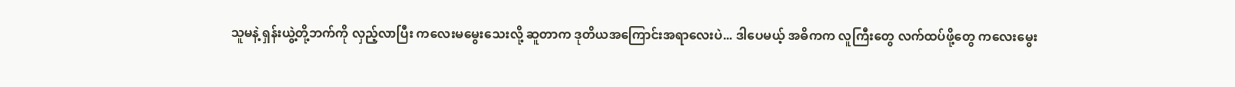သူမနဲ့ ရှန်းယွဲ့တို့ဘက်ကို လှည့်လာပြီး ကလေးမမွေးသေးလို့ ဆူတာက ဒုတိယအကြောင်းအရာလေးပဲ... ဒါပေမယ့် အဓိကက လူကြီးတွေ လက်ထပ်ဖို့တွေ ကလေးမွေး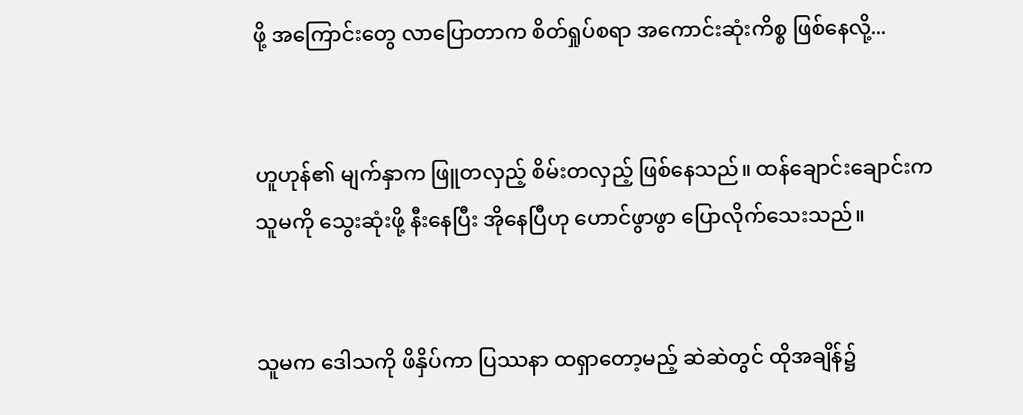ဖို့ အကြောင်းတွေ လာပြောတာက စိတ်ရှုပ်စရာ အကောင်းဆုံးကိစ္စ ဖြစ်နေလို့...


ဟူဟုန်၏ မျက်နှာက ဖြူတလှည့် စိမ်းတလှည့် ဖြစ်နေသည်။ ထန်ချောင်းချောင်းက သူမကို သွေးဆုံးဖို့ နီးနေပြီး အိုနေပြီဟု ဟောင်ဖွာဖွာ ပြောလိုက်သေးသည်။


သူမက ဒေါသကို ဖိနှိပ်ကာ ပြဿနာ ထရှာတော့မည့် ဆဲဆဲတွင် ထိုအချိန်၌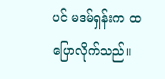ပင် မဒမ်ရှန်းက ထပြောလိုက်သည်။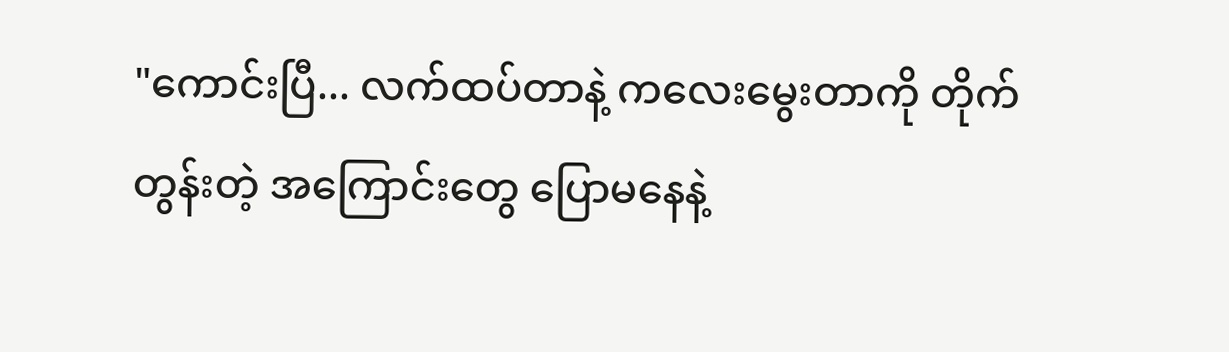"ကောင်းပြီ... လက်ထပ်တာနဲ့ ကလေးမွေးတာကို တိုက်တွန်းတဲ့ အကြောင်းတွေ ပြောမနေနဲ့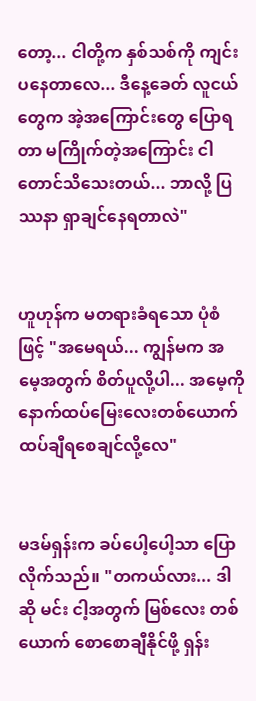တော့... ငါတို့က နှစ်သစ်ကို ကျင်းပနေတာလေ... ဒီနေ့ခေတ် လူငယ်တွေက အဲ့အကြောင်းတွေ ပြောရတာ မကြိုက်တဲ့အကြောင်း ငါတောင်သိသေးတယ်... ဘာလို့ ပြဿနာ ရှာချင်နေရတာလဲ"


ဟူဟုန်က မတရားခံရသော ပုံစံဖြင့် "အမေရယ်... ကျွန်မက အမေ့အတွက် စိတ်ပူလို့ပါ... အမေ့ကို နောက်ထပ်မြေးလေးတစ်ယောက် ထပ်ချီရစေချင်လို့လေ"


မဒမ်ရှန်းက ခပ်ပေါ့ပေါ့သာ ပြောလိုက်သည်။ "တကယ်လား... ဒါဆို မင်း ငါ့အတွက် မြစ်လေး တစ်ယောက် စောစောချီနိုင်ဖို့ ရှန်း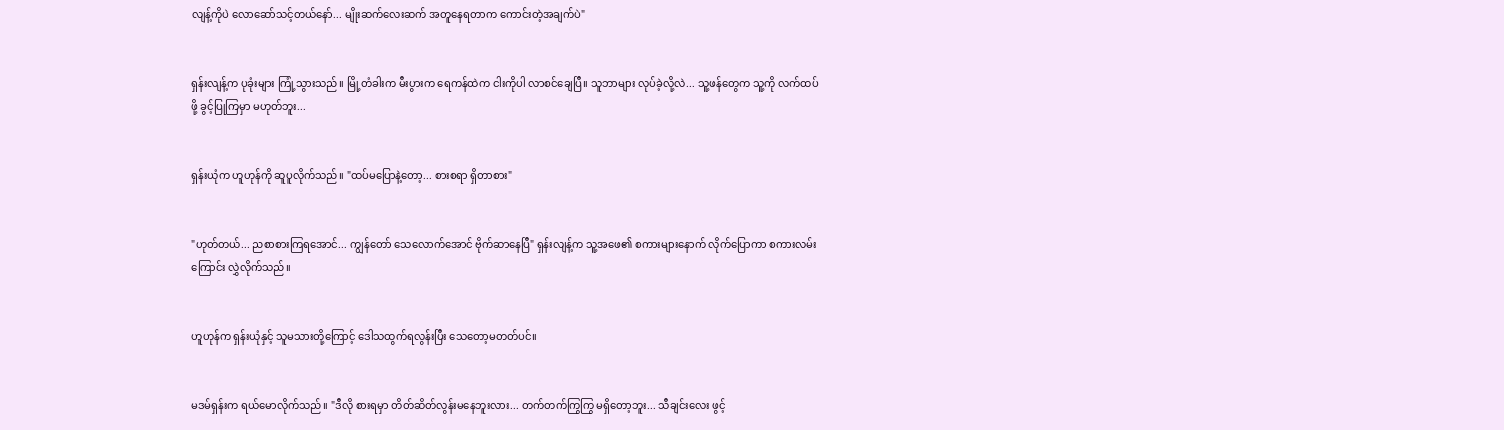လျန့်ကိုပဲ လောဆော်သင့်တယ်နော်... မျိုးဆက်လေးဆက် အတူနေရတာက ကောင်းတဲ့အချက်ပဲ"


ရှန်းလျန့်က ပုခုံးများ ကြုံ့သွားသည်။ မြို့တံခါးက မီးပွားက ရေကန်ထဲက ငါးကိုပါ လာစင်ချေပြီ။ သူဘာများ လုပ်ခဲ့လို့လဲ... သူ့ဖန်တွေက သူ့ကို လက်ထပ်ဖို့ ခွင့်ပြုကြမှာ မဟုတ်ဘူး...


ရှန်းယုံက ဟူဟုန်ကို ဆူပူလိုက်သည်။ "ထပ်မပြောနဲ့တော့... စားစရာ ရှိတာစား"


"ဟုတ်တယ်... ညစာစားကြရအောင်... ကျွန်တော် သေလောက်အောင် ဗိုက်ဆာနေပြီ" ရှန်းလျန့်က သူ့အဖေ၏ စကားများနောက် လိုက်ပြောကာ စကားလမ်းကြောင်း လွှဲလိုက်သည်။


ဟူဟုန်က ရှန်းယုံနှင့် သူမသားတို့ကြောင့် ဒေါသထွက်ရလွန်းပြီး သေတော့မတတ်ပင်။


မဒမ်ရှန်းက ရယ်မောလိုက်သည်။ "ဒီလို စားရမှာ တိတ်ဆိတ်လွန်းမနေဘူးလား... တက်တက်ကြွကြွ မရှိတော့ဘူး... သီချင်းလေး ဖွင့်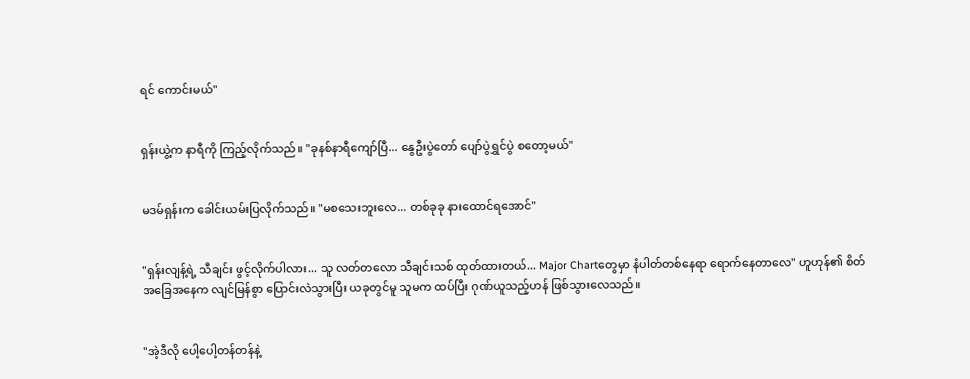ရင် ကောင်းမယ်"


ရှန်းယွဲ့က နာရီကို ကြည့်လိုက်သည်။ "ခုနစ်နာရီကျော်ပြီ... နွေဦးပွဲတော် ပျော်ပွဲရွှင်ပွဲ စတော့မယ်"


မဒမ်ရှန်းက ခေါင်းယမ်းပြလိုက်သည်။ "မစသေးဘူးလေ... တစ်ခုခု နားထောင်ရအောင်"


"ရှန်းလျန့်ရဲ့ သီချင်း ဖွင့်လိုက်ပါလား... သူ လတ်တလော သီချင်းသစ် ထုတ်ထားတယ်... Major Chartတွေမှာ နံပါတ်တစ်နေရာ ရောက်နေတာလေ" ဟူဟုန်၏ စိတ်အခြေအနေက လျင်မြန်စွာ ပြောင်းလဲသွားပြီး ယခုတွင်မူ သူမက ထပ်ပြီး ဂုဏ်ယူသည့်ဟန် ဖြစ်သွားလေသည်။


"အဲ့ဒီလို ပေါ့ပေါ့တန်တန်နဲ့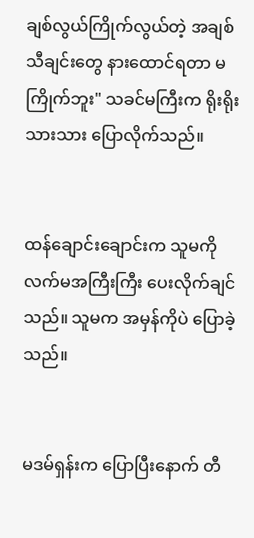ချစ်လွယ်ကြိုက်လွယ်တဲ့ အချစ်သီချင်းတွေ နားထောင်ရတာ မကြိုက်ဘူး" သခင်မကြီးက ရိုးရိုးသားသား ပြောလိုက်သည်။


ထန်ချောင်းချောင်းက သူမကို လက်မအကြီးကြီး ပေးလိုက်ချင်သည်။ သူမက အမှန်ကိုပဲ ပြောခဲ့သည်။


မဒမ်ရှန်းက ပြောပြီးနောက် တီ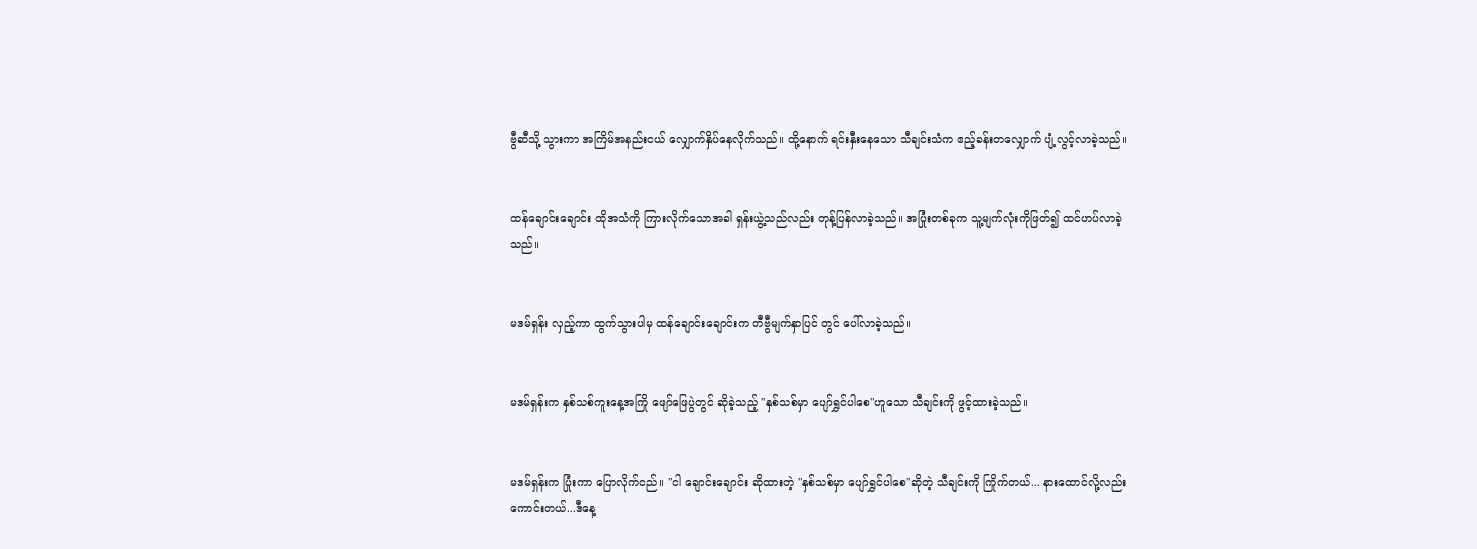ဗွီဆီသို့ သွားကာ အကြိမ်အနည်းငယ် လျှောက်နှိပ်နေလိုက်သည်။ ထို့နောက် ရင်းနှီးနေသော သီချင်းသံက ဧည့်ခန်းတလျှောက် ပျံ့လွင့်လာခဲ့သည်။


ထန်ချောင်းချောင်း ထိုအသံကို ကြားလိုက်သောအခါ ရှန်းယွဲ့သည်လည်း တုန့်ပြန်လာခဲ့သည်။ အပြုံးတစ်ခုက သူ့မျက်လုံးကိုဖြတ်၍ ထင်ဟပ်လာခဲ့သည်။


မဒမ်ရှန်း လှည့်ကာ ထွက်သွားပါမှ ထန်ချောင်းချောင်းက တီဗွီမျက်နှာပြင် တွင် ပေါ်လာခဲ့သည်။


မဒမ်ရှန်းက နှစ်သစ်ကူးနေ့အကြို ဖျော်ဖြေပွဲတွင် ဆိုခဲ့သည့် "နှစ်သစ်မှာ ပျော်ရွှင်ပါစေ"ဟူသော သီချင်းကို ဖွင့်ထားခဲ့သည်။


မဒမ်ရှန်းက ပြုံးကာ ပြောလိုက်ငည်။ "ငါ ချောင်းချောင်း ဆိုထားတဲ့ "နှစ်သစ်မှာ ပျော်ရွှင်ပါစေ"ဆိုတဲ့ သီချင်းကို ကြိုက်တယ်... နားထောင်လို့လည်း ကောင်းတယ်...ဒီနေ့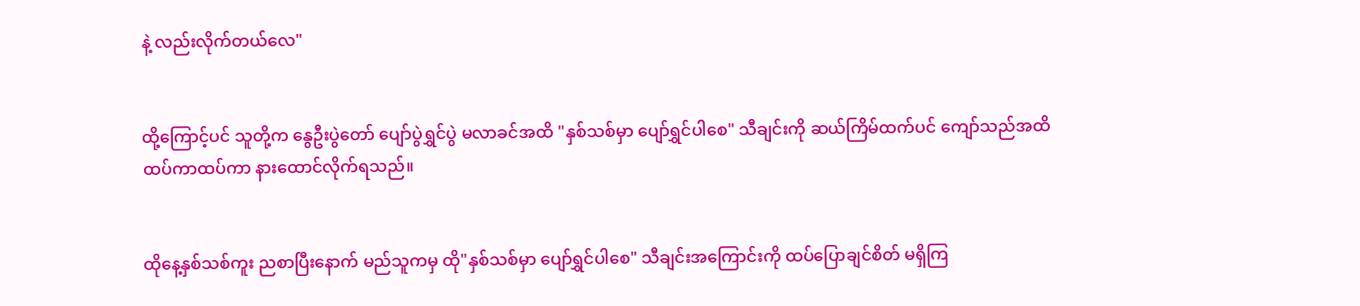နဲ့ လည်းလိုက်တယ်လေ"


ထို့ကြောင့်ပင် သူတို့က နွေဦးပွဲတော် ပျော်ပွဲရွှင်ပွဲ မလာခင်အထိ "နှစ်သစ်မှာ ပျော်ရွှင်ပါစေ" သီချင်းကို ဆယ်ကြိမ်ထက်ပင် ကျော်သည်အထိ ထပ်ကာထပ်ကာ နားထောင်လိုက်ရသည်။


ထိုနေ့နှစ်သစ်ကူး ညစာပြီးနောက် မည်သူကမှ ထို"နှစ်သစ်မှာ ပျော်ရွှင်ပါစေ" သီချင်းအကြောင်းကို ထပ်ပြောချင်စိတ် မရှိကြ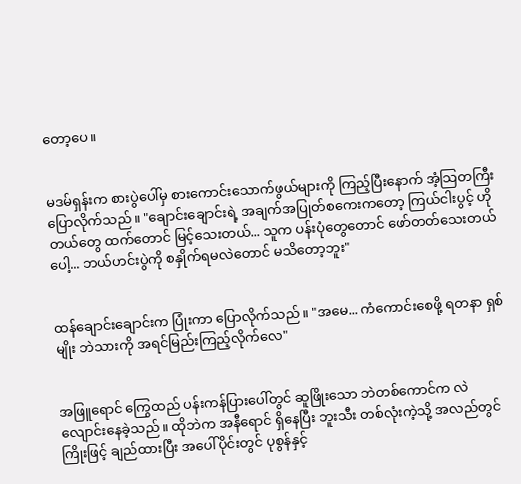တော့ပေ။


မဒမ်ရှန်းက စားပွဲပေါ်မှ စားကောင်းသောက်ဖွယ်များကို ကြည့်ပြီးနောက် အံ့သြတကြီး ပြောလိုက်သည်။ "ချောင်းချောင်းရဲ့ အချက်အပြုတ်စကေးကတော့ ကြယ်ငါးပွင့် ဟိုတယ်တွေ ထက်တောင် မြင့်သေးတယ်... သူက ပန်းပုံတွေတောင် ဖော်တတ်သေးတယ်ပေါ့... ဘယ်ဟင်းပွဲကို စနှိုက်ရမလဲတောင် မသိတော့ဘူး"


ထန်ချောင်းချောင်းက ပြုံးကာ ပြောလိုက်သည်။ "အမေ... ကံကောင်းစေဖို့ ရတနာ ရှစ်မျိုး ဘဲသားကို အရင်မြည်းကြည့်လိုက်လေ"


အဖြူရောင် ကြွေထည် ပန်းကန်ပြားပေါ်တွင် ဆူဖြိုးသော ဘဲတစ်ကောင်က လဲလျောင်းနေခဲ့သည်။ ထိုဘဲက အနီရောင် ရှိနေပြီး ဘူးသီး တစ်လုံးကဲ့သို့ အလည်တွင် ကြိုးဖြင့် ချည်ထားပြီး အပေါ်ပိုင်းတွင် ပုစွန်နှင့်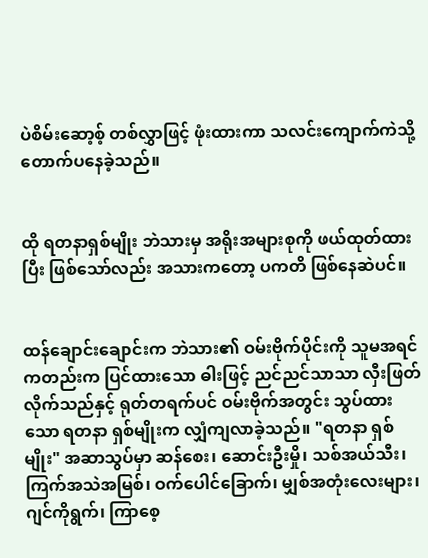ပဲစိမ်းဆော့စ့် တစ်လွှာဖြင့် ဖုံးထားကာ သလင်းကျောက်ကဲသို့ တောက်ပနေခဲ့သည်။


ထို ရတနာရှစ်မျိုး ဘဲသားမှ အရိုးအများစုကို ဖယ်ထုတ်ထားပြီး ဖြစ်သော်လည်း အသားကတော့ ပကတိ ဖြစ်နေဆဲပင်။


ထန်ချောင်းချောင်းက ဘဲသား၏ ဝမ်းဗိုက်ပိုင်းကို သူမအရင်ကတည်းက ပြင်ထားသော ဓါးဖြင့် ညင်ညင်သာသာ လှီးဖြတ်လိုက်သည်နှင့် ရုတ်တရက်ပင် ဝမ်းဗိုက်အတွင်း သွပ်ထားသော ရတနာ ရှစ်မျိုးက လျှံကျလာခဲ့သည်။ "ရတနာ ရှစ်မျိုး" အဆာသွပ်မှာ ဆန်စေး၊ ဆောင်းဦးမှို၊ သစ်အယ်သီး၊ ကြက်အသဲအမြစ်၊ ဝက်ပေါင်ခြောက်၊ မျှစ်အတုံးလေးများ၊ ဂျင်ကိုရွက်၊ ကြာစေ့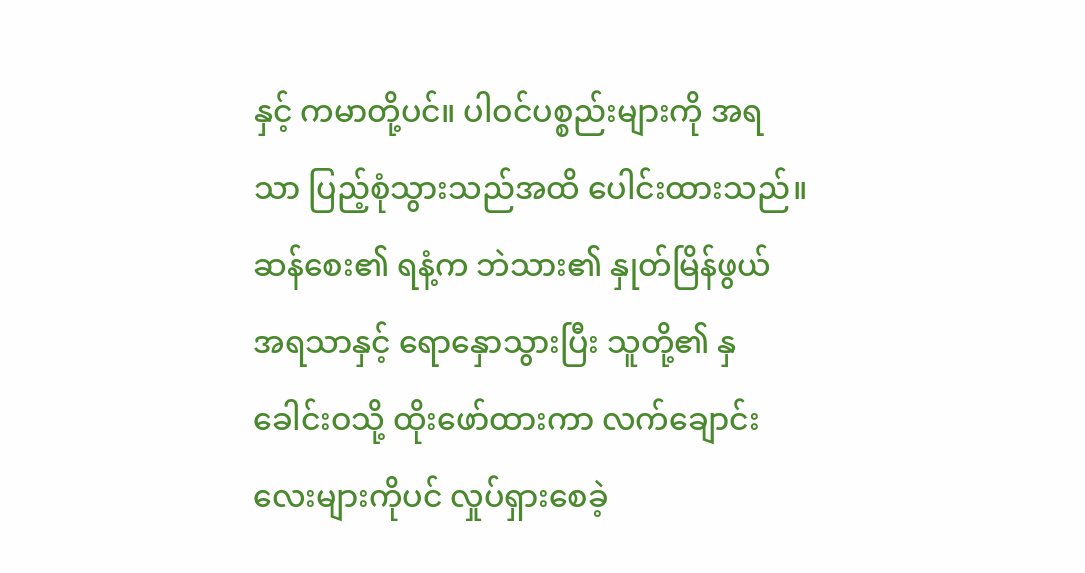နှင့် ကမာတို့ပင်။ ပါဝင်ပစ္စည်းများကို အရသာ ပြည့်စုံသွားသည်အထိ ပေါင်းထားသည်။ ဆန်စေး၏ ရနံ့က ဘဲသား၏ နှုတ်မြိန်ဖွယ် အရသာနှင့် ရောနှောသွားပြီး သူတို့၏ နှခေါင်းဝသို့ ထိုးဖော်ထားကာ လက်ချောင်းလေးများကိုပင် လှုပ်ရှားစေခဲ့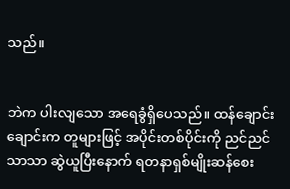သည်။


ဘဲက ပါးလျသော အရေခွံရှိပေသည်။ ထန်ချောင်းချောင်းက တူများဖြင့် အပိုင်းတစ်ပိုင်းကို ညင်ညင်သာသာ ဆွဲယူပြီးနောက် ရတနာရှစ်မျိုးဆန်စေး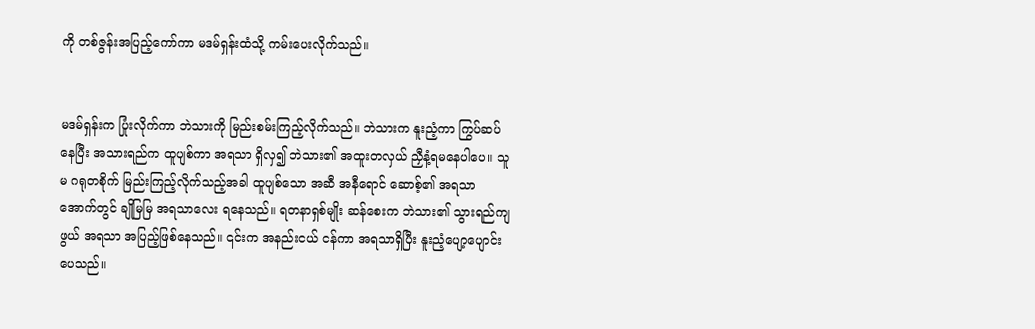ကို တစ်ဇွန်းအပြည့်ကော်ကာ မဒမ်ရှန်းထံသို့ ကမ်းပေးလိုက်သည်။


မဒမ်ရှန်းက ပြုံးလိုက်ကာ ဘဲသားကို မြည်းစမ်းကြည့်လိုက်သည်။ ဘဲသားက နူးညံ့ကာ ကြွပ်ဆပ်နေပြီး အသားရည်က ထူပျစ်ကာ အရသာ ရှိလှ၍ ဘဲသား၏ အထူးတလှယ် ညှီနံ့ရမနေပါပေ။ သူမ ဂရုတစိုက် မြည်းကြည့်လိုက်သည့်အခါ ထူပျစ်သော အဆီ အနီရောင် ဆောစ့်၏ အရသာအောက်တွင် ချိုမြမြ အရသာလေး ရနေသည်။ ရတနာရှစ်မျိုး ဆန်စေးက ဘဲသား၏ သွားရည်ကျဖွယ် အရသာ အပြည့်ဖြစ်နေသည်။ ၎င်းက အနည်းငယ် ငန်ကာ အရသာရှိပြီး နူးညံ့ပျော့ပျောင်းပေသည်။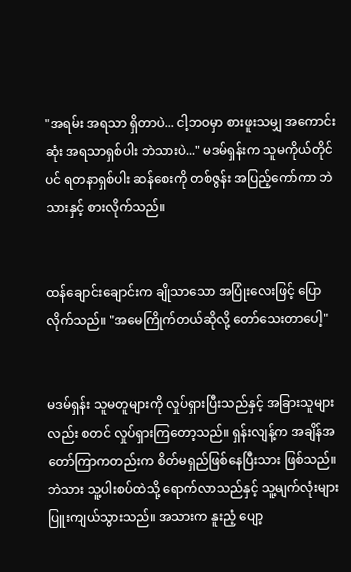"အရမ်း အရသာ ရှိတာပဲ... ငါ့ဘဝမှာ စားဖူးသမျှ အကောင်းဆုံး အရသာရှစ်ပါး ဘဲသားပဲ..." မဒမ်ရှန်းက သူမကိုယ်တိုင်ပင် ရတနာရှစ်ပါး ဆန်စေးကို တစ်ဇွန်း အပြည့်ကော်ကာ ဘဲသားနှင့် စားလိုက်သည်။


ထန်ချောင်းချောင်းက ချိုသာသော အပြုံးလေးဖြင့် ပြောလိုက်သည်။ "အမေကြိုက်တယ်ဆိုလို့ တော်သေးတာပေါ့"


မဒမ်ရှန်း သူမတူများကို လှုပ်ရှားပြီးသည်နှင့် အခြားသူများလည်း စတင် လှုပ်ရှားကြတော့သည်။ ရှန်းလျန့်က အချိန်အတော်ကြာကတည်းက စိတ်မရှည်ဖြစ်နေပြီးသား ဖြစ်သည်။ ဘဲသား သူ့ပါးစပ်ထဲသို့ ရောက်လာသည်နှင့် သူ့မျက်လုံးများ ပြူးကျယ်သွားသည်။ အသားက နူးညံ့ ပျော့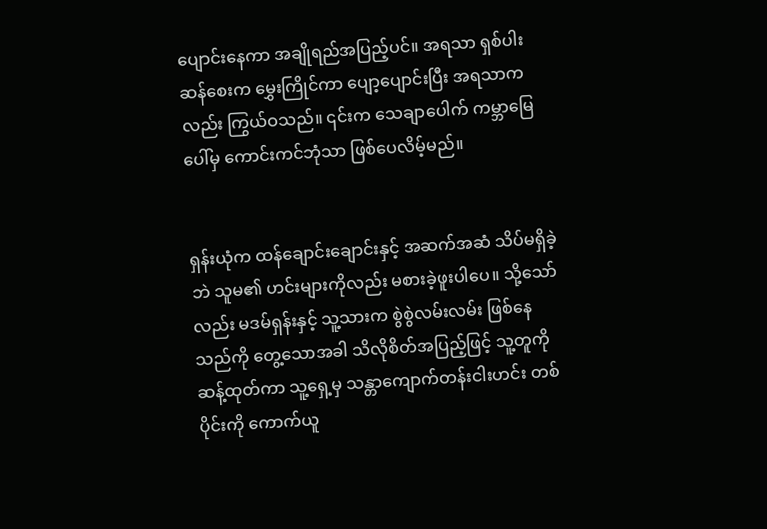ပျောင်းနေကာ အချိုရည်အပြည့်ပင်။ အရသာ ရှစ်ပါး ဆန်စေးက မွှေးကြိုင်ကာ ပျော့ပျောင်းပြီး အရသာကလည်း ကြွယ်ဝသည်။ ၎င်းက သေချာပေါက် ကမ္ဘာမြေပေါ်မှ ကောင်းကင်ဘုံသာ ဖြစ်ပေလိမ့်မည်။


ရှန်းယုံက ထန်ချောင်းချောင်းနှင့် အဆက်အဆံ သိပ်မရှိခဲ့ဘဲ သူမ၏ ဟင်းများကိုလည်း မစားခဲ့ဖူးပါပေ။ သို့သော်လည်း မဒမ်ရှန်းနှင့် သူ့သားက စွဲစွဲလမ်းလမ်း ဖြစ်နေသည်ကို တွေ့သောအခါ သိလိုစိတ်အပြည့်ဖြင့် သူ့တူကို ဆန့်ထုတ်ကာ သူ့ရှေ့မှ သန္တာကျောက်တန်းငါးဟင်း တစ်ပိုင်းကို ကောက်ယူ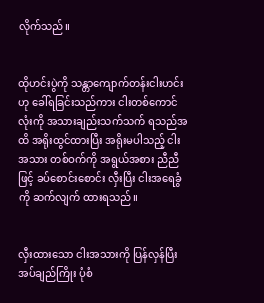လိုက်သည်။


ထိုဟင်းပွဲကို သန္တာကျောက်တန်းငါးဟင်းဟု ခေါ်ရခြင်းသည်ကား ငါးတစ်ကောင်လုံးကို အသားချည်းသက်သက် ရသည်အထိ အရိုးထွင်ထားပြီး အရိုးမပါသည့် ငါးအသား တစ်ဝက်ကို အရွယ်အစား ညီညီ ဖြင့် ခပ်စောင်းစောင်း လှီးပြီး ငါးအရေခွံကို ဆက်လျက် ထားရသည်။


လှီးထားသော ငါးအသားကို ပြန်လှန်ပြီး အပ်ချည်ကြိုး ပုံစံ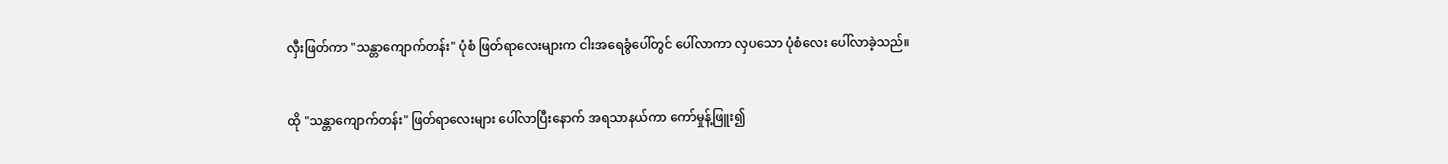လှီးဖြတ်ကာ "သန္တာကျောက်တန်း" ပုံစံ ဖြတ်ရာလေးများက ငါးအရေခွံပေါ်တွင် ပေါ်လာကာ လှပသော ပုံစံလေး ပေါ်လာခဲ့သည်။


ထို "သန္တာကျောက်တန်း" ဖြတ်ရာလေးများ ပေါ်လာပြီးနောက် အရသာနယ်ကာ ကော်မှုန့်ဖြူး၍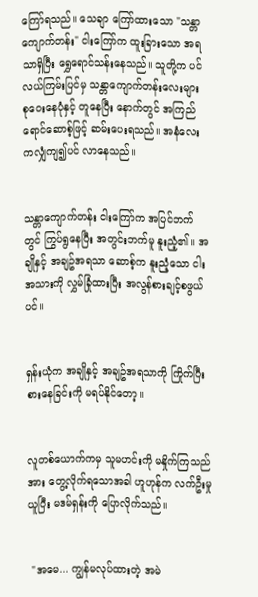ကြော်ရသည်။ သေချာ ကြော်ထားသော "သန္တာကျောက်တန်း" ငါးကြော်က ထူးခြားသော အရသာရှိပြီး ရွှေရောင်သန်းနေသည်။ သူတို့က ပင်လယ်ကြမ်းပြင်မှ သန္တာကျောက်တန်းလေးများ စုဝေးနေပုံနှင့် တူနေပြီး နောက်တွင် အကြည်ရောင်ဆောစ့်ဖြင့် ဆမ်းပေးရသည်။ အနံလေးကလျှံကျ၍ပင် လာနေသည်။


သန္တာကျောက်တန်း ငါးကြော်က အပြင်ဘက်တွင် ကြွပ်ရွနေပြီး အတွင်းဘက်မူ နူးညံ့၏။ အချိုနှင့် အချဥ်အရသာ ဆောစ့်က နူးညံ့သော ငါးအသားကို လွှမ်ခြုံထားပြီး အလွန်စားချင့်စဖွယ်ပင်။


ရှန်းယုံက အချိုနှင့် အချဥ်အရသာကို ကြိုက်ပြီး စားနေခြင်းကို မရပ်နိုင်တော့။


လူတစ်ယောက်ကမှ သူမဟင်းကို မနှိုက်ကြသည်အား တွေ့လိုက်ရသောအခါ ဟူဟုန်က လက်ဦးမှု ယူပြီး မဒမ်ရှန်းကို ပြောလိုက်သည်။


 "အမေ... ကျွန်မလုပ်ထားတဲ့ အမဲ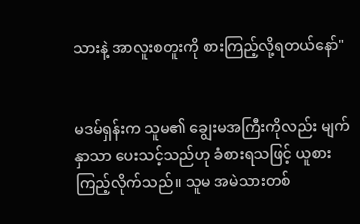သားနဲ့ အာလူးစတူးကို စားကြည့်လို့ရတယ်နော်"


မဒမ်ရှန်းက သူမ၏ ချွေးမအကြီးကိုလည်း မျက်နှာသာ ပေးသင့်သည်ဟု ခံစားရသဖြင့် ယူစားကြည့်လိုက်သည်။ သူမ အမဲသားတစ်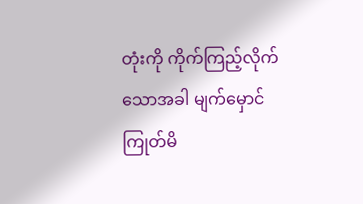တုံးကို ကိုက်ကြည့်လိုက်သောအခါ မျက်မှောင်ကြုတ်မိ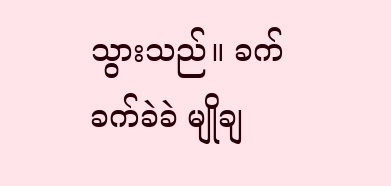သွားသည်။ ခက်ခက်ခဲခဲ မျိုချ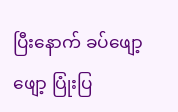ပြီးနောက် ခပ်ဖျော့ဖျော့ ပြုံးပြ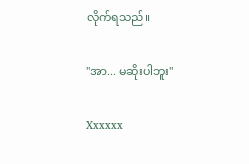လိုက်ရသည်။


"အာ... မဆိုးပါဘူး"


Xxxxxx